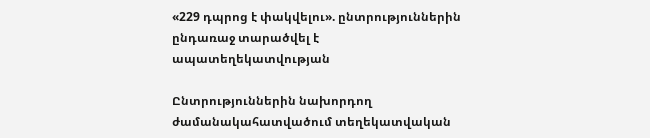«229 դպրոց է փակվելու». ընտրություններին ընդառաջ տարածվել է ապատեղեկատվության

Ընտրություններին նախորդող ժամանակահատվածում տեղեկատվական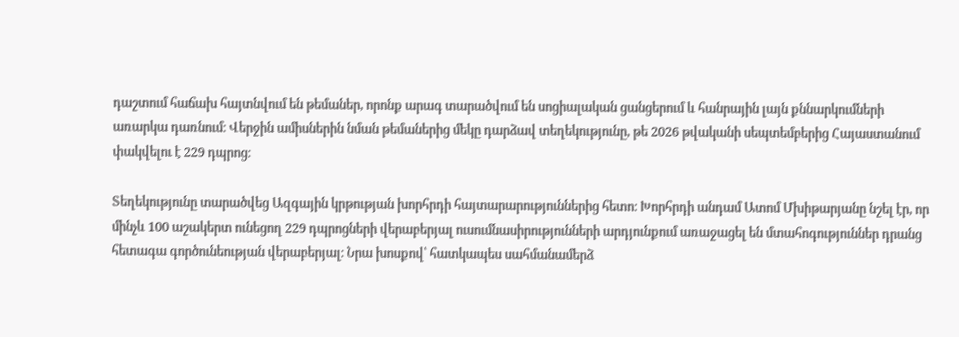դաշտում հաճախ հայտնվում են թեմաներ, որոնք արագ տարածվում են սոցիալական ցանցերում և հանրային լայն քննարկումների առարկա դառնում։ Վերջին ամիսներին նման թեմաներից մեկը դարձավ տեղեկությունը, թե 2026 թվականի սեպտեմբերից Հայաստանում փակվելու է 229 դպրոց։

Տեղեկությունը տարածվեց Ազգային կրթության խորհրդի հայտարարություններից հետո։ Խորհրդի անդամ Ատոմ Մխիթարյանը նշել էր, որ մինչև 100 աշակերտ ունեցող 229 դպրոցների վերաբերյալ ուսումնասիրությունների արդյունքում առաջացել են մտահոգություններ դրանց հետագա գործունեության վերաբերյալ։ Նրա խոսքով՝ հատկապես սահմանամերձ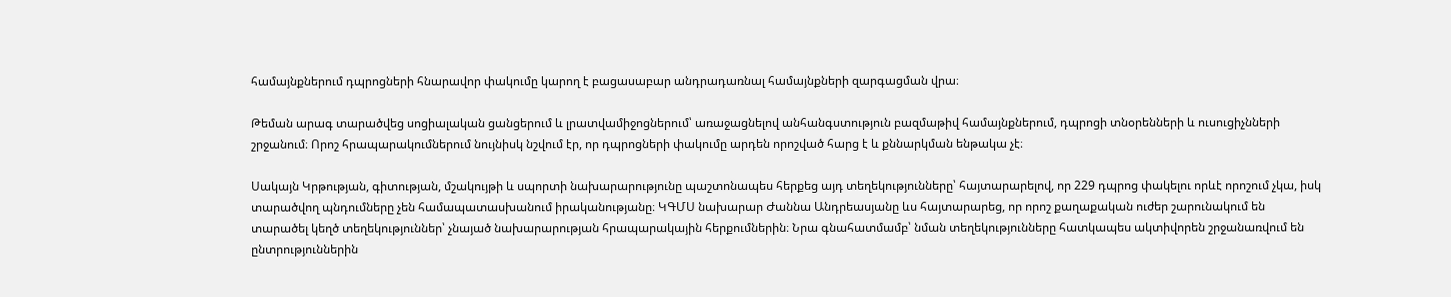համայնքներում դպրոցների հնարավոր փակումը կարող է բացասաբար անդրադառնալ համայնքների զարգացման վրա։

Թեման արագ տարածվեց սոցիալական ցանցերում և լրատվամիջոցներում՝ առաջացնելով անհանգստություն բազմաթիվ համայնքներում, դպրոցի տնօրենների և ուսուցիչնների շրջանում։ Որոշ հրապարակումներում նույնիսկ նշվում էր, որ դպրոցների փակումը արդեն որոշված հարց է և քննարկման ենթակա չէ։

Սակայն Կրթության, գիտության, մշակույթի և սպորտի նախարարությունը պաշտոնապես հերքեց այդ տեղեկությունները՝ հայտարարելով, որ 229 դպրոց փակելու որևէ որոշում չկա, իսկ տարածվող պնդումները չեն համապատասխանում իրականությանը։ ԿԳՄՍ նախարար Ժաննա Անդրեասյանը ևս հայտարարեց, որ որոշ քաղաքական ուժեր շարունակում են տարածել կեղծ տեղեկություններ՝ չնայած նախարարության հրապարակային հերքումներին։ Նրա գնահատմամբ՝ նման տեղեկությունները հատկապես ակտիվորեն շրջանառվում են ընտրություններին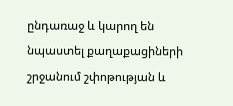ընդառաջ և կարող են նպաստել քաղաքացիների շրջանում շփոթության և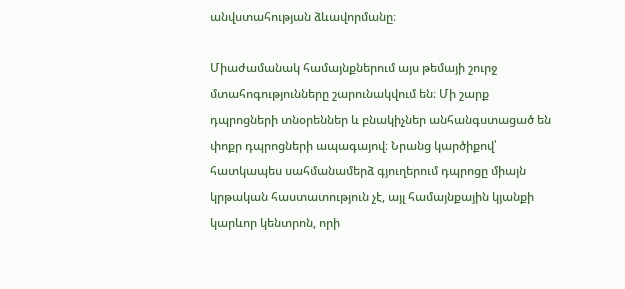անվստահության ձևավորմանը։

Միաժամանակ համայնքներում այս թեմայի շուրջ մտահոգությունները շարունակվում են։ Մի շարք դպրոցների տնօրեններ և բնակիչներ անհանգստացած են փոքր դպրոցների ապագայով։ Նրանց կարծիքով՝ հատկապես սահմանամերձ գյուղերում դպրոցը միայն կրթական հաստատություն չէ, այլ համայնքային կյանքի կարևոր կենտրոն, որի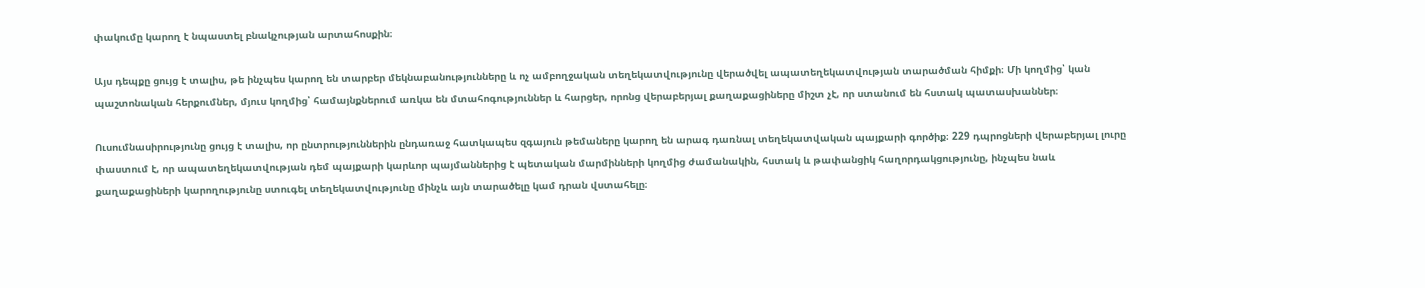փակումը կարող է նպաստել բնակչության արտահոսքին։

Այս դեպքը ցույց է տալիս, թե ինչպես կարող են տարբեր մեկնաբանությունները և ոչ ամբողջական տեղեկատվությունը վերածվել ապատեղեկատվության տարածման հիմքի։ Մի կողմից՝ կան պաշտոնական հերքումներ, մյուս կողմից՝ համայնքներում առկա են մտահոգություններ և հարցեր, որոնց վերաբերյալ քաղաքացիները միշտ չէ, որ ստանում են հստակ պատասխաններ։

Ուսումնասիրությունը ցույց է տալիս, որ ընտրություններին ընդառաջ հատկապես զգայուն թեմաները կարող են արագ դառնալ տեղեկատվական պայքարի գործիք։ 229 դպրոցների վերաբերյալ լուրը փաստում է, որ ապատեղեկատվության դեմ պայքարի կարևոր պայմաններից է պետական մարմինների կողմից ժամանակին, հստակ և թափանցիկ հաղորդակցությունը, ինչպես նաև քաղաքացիների կարողությունը ստուգել տեղեկատվությունը մինչև այն տարածելը կամ դրան վստահելը։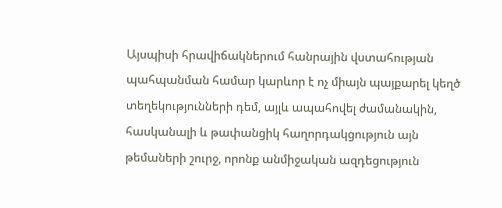Այսպիսի հրավիճակներում հանրային վստահության պահպանման համար կարևոր է ոչ միայն պայքարել կեղծ տեղեկությունների դեմ, այլև ապահովել ժամանակին, հասկանալի և թափանցիկ հաղորդակցություն այն թեմաների շուրջ, որոնք անմիջական ազդեցություն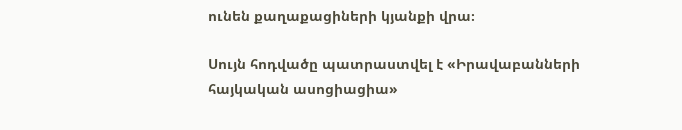ունեն քաղաքացիների կյանքի վրա։

Սույն հոդվածը պատրաստվել է «Իրավաբանների հայկական ասոցիացիա»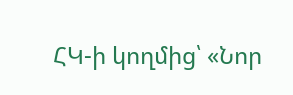ՀԿ-ի կողմից՝ «Նոր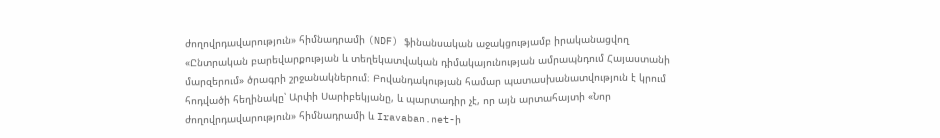ժողովրդավարություն» հիմնադրամի (NDF) ֆինանսական աջակցությամբ իրականացվող «Ընտրական բարեվարքության և տեղեկատվական դիմակայունության ամրապնդում Հայաստանի մարզերում» ծրագրի շրջանակներում։ Բովանդակության համար պատասխանատվություն է կրում հոդվածի հեղինակը՝ Արփի Սարիբեկյանը, և պարտադիր չէ, որ այն արտահայտի «Նոր ժողովրդավարություն» հիմնադրամի և Iravaban.net-ի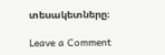տեսակետները։

Leave a Comment